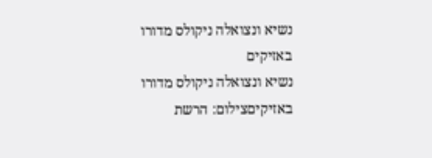נשיא ונצואלה ניקולס מדורו באזיקים
נשיא ונצואלה ניקולס מדורו באזיקיםצילום: הרשת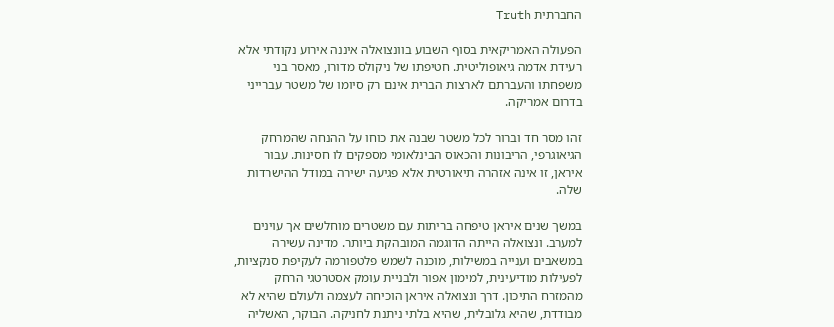החברתית Truth

הפעולה האמריקאית בסוף השבוע בוונצואלה איננה אירוע נקודתי אלא רעידת אדמה גיאופוליטית. חטיפתו של ניקולס מדורו, מאסר בני משפחתו והעברתם לארצות הברית אינם רק סיומו של משטר עברייני בדרום אמריקה.

זהו מסר חד וברור לכל משטר שבנה את כוחו על ההנחה שהמרחק הגיאוגרפי, הריבונות והכאוס הבינלאומי מספקים לו חסינות. עבור איראן, זו אינה אזהרה תיאורטית אלא פגיעה ישירה במודל ההישרדות שלה.

במשך שנים איראן טיפחה בריתות עם משטרים מוחלשים אך עוינים למערב. ונצואלה הייתה הדוגמה המובהקת ביותר. מדינה עשירה במשאבים וענייה במשילות, מוכנה לשמש פלטפורמה לעקיפת סנקציות, לפעילות מודיעינית, למימון אפור ולבניית עומק אסטרטגי הרחק מהמזרח התיכון. דרך ונצואלה איראן הוכיחה לעצמה ולעולם שהיא לא מבודדת, שהיא גלובלית, שהיא בלתי ניתנת לחניקה. הבוקר, האשליה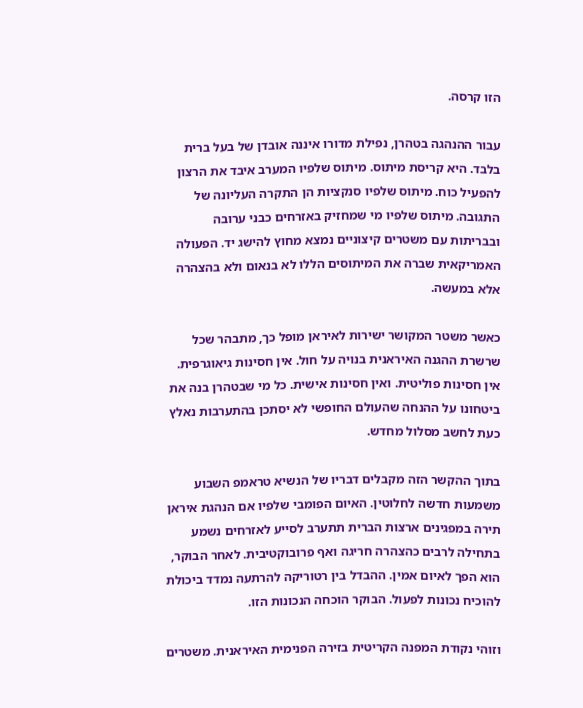הזו קרסה.

עבור ההנהגה בטהרן, נפילת מדורו איננה אובדן של בעל ברית בלבד. היא קריסת מיתוס. מיתוס שלפיו המערב איבד את הרצון להפעיל כוח. מיתוס שלפיו סנקציות הן התקרה העליונה של התגובה. מיתוס שלפיו מי שמחזיק באזרחים כבני ערובה ובבריתות עם משטרים קיצוניים נמצא מחוץ להישג יד. הפעולה האמריקאית שברה את המיתוסים הללו לא בנאום ולא בהצהרה אלא במעשה.

כאשר משטר המקושר ישירות לאיראן מופל כך, מתבהר שכל שרשרת ההגנה האיראנית בנויה על חול. אין חסינות גיאוגרפית. אין חסינות פוליטית. ואין חסינות אישית. כל מי שבטהרן בנה את ביטחונו על ההנחה שהעולם החופשי לא יסתכן בהתערבות נאלץ כעת לחשב מסלול מחדש.

בתוך ההקשר הזה מקבלים דבריו של הנשיא טראמפ השבוע משמעות חדשה לחלוטין. האיום הפומבי שלפיו אם הנהגת איראן תירה במפגינים ארצות הברית תתערב לסייע לאזרחים נשמע בתחילה לרבים כהצהרה חריגה ואף פרובוקטיבית. לאחר הבוקר, הוא הפך לאיום אמין. ההבדל בין רטוריקה להרתעה נמדד ביכולת להוכיח נכונות לפעול. הבוקר הוכחה הנכונות הזו.

וזוהי נקודת המפנה הקריטית בזירה הפנימית האיראנית. משטרים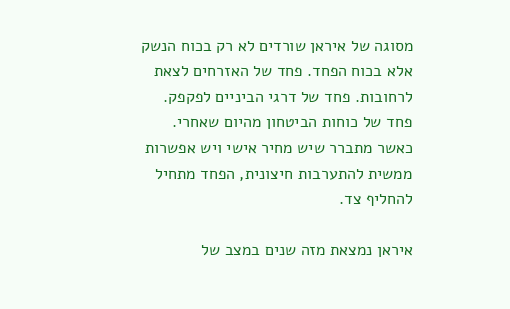מסוגה של איראן שורדים לא רק בכוח הנשק אלא בכוח הפחד. פחד של האזרחים לצאת לרחובות. פחד של דרגי הביניים לפקפק. פחד של כוחות הביטחון מהיום שאחרי. כאשר מתברר שיש מחיר אישי ויש אפשרות ממשית להתערבות חיצונית, הפחד מתחיל להחליף צד.

איראן נמצאת מזה שנים במצב של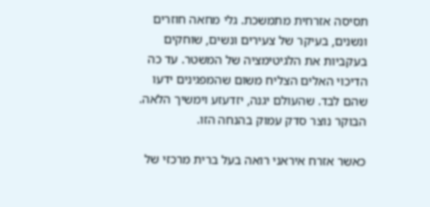תסיסה אזרחית מתמשכת. גלי מחאה חוזרים ונשנים, בעיקר של צעירים ונשים, שוחקים בעקביות את הלגיטימציה של המשטר. עד כה הדיכוי האלים הצליח משום שהמפגינים ידעו שהם לבד. שהעולם יגנה, יזדעזע וימשיך הלאה. הבוקר נוצר סדק עמוק בהנחה הזו.

כאשר אזרח איראני רואה בעל ברית מרכזי של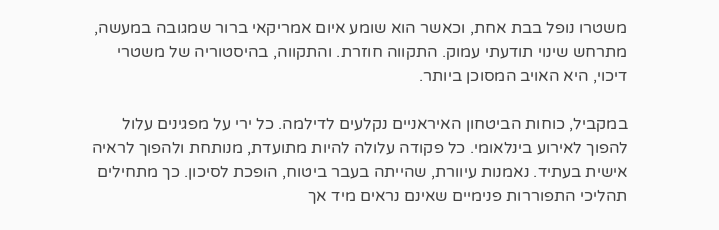משטרו נופל בבת אחת, וכאשר הוא שומע איום אמריקאי ברור שמגובה במעשה, מתרחש שינוי תודעתי עמוק. התקווה חוזרת. והתקווה, בהיסטוריה של משטרי דיכוי, היא האויב המסוכן ביותר.

במקביל, כוחות הביטחון האיראניים נקלעים לדילמה. כל ירי על מפגינים עלול להפוך לאירוע בינלאומי. כל פקודה עלולה להיות מתועדת, מנותחת ולהפוך לראיה אישית בעתיד. נאמנות עיוורת, שהייתה בעבר ביטוח, הופכת לסיכון. כך מתחילים תהליכי התפוררות פנימיים שאינם נראים מיד אך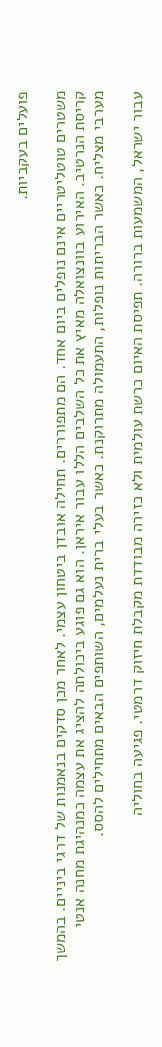פועלים בעקביות.

משטרים טוטליטריים אינם נופלים ביום אחד. הם מתפוררים. תחילה אובדן ביטחון עצמי. לאחר מכן סדקים בנאמנות של דרגי ביניים. בהמשך קריסת הנרטיב. האירוע בוונצואלה מאיץ את כל השלבים הללו עבור איראן. הוא גם פוגע ביכולתה להציג את עצמה כמנהיגת מחנה אנטי מערבי מצליח. כאשר הבריתות נופלות, התעמולה מתרוקנת. כאשר בעלי ברית נעלמים, השותפים הבאים מתחילים להסס.

עבור ישראל, המשמעות ברורה. תפיסת האיום כרשת עולמית ולא כזירה מבודדת מקבלת חיזוק דרמטי. פגיעה בחוליה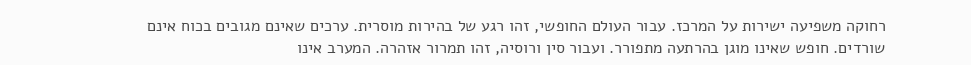רחוקה משפיעה ישירות על המרכז. עבור העולם החופשי, זהו רגע של בהירות מוסרית. ערכים שאינם מגובים בכוח אינם שורדים. חופש שאינו מוגן בהרתעה מתפורר. ועבור סין ורוסיה, זהו תמרור אזהרה. המערב אינו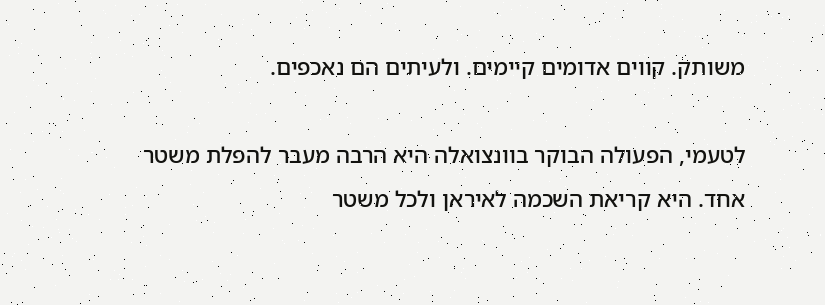משותק. קווים אדומים קיימים. ולעיתים הם נאכפים.

לטעמי, הפעולה הבוקר בוונצואלה היא הרבה מעבר להפלת משטר אחד. היא קריאת השכמה לאיראן ולכל משטר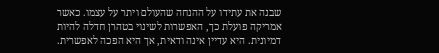שבנה את עתידו על ההנחה שהעולם ויתר על עצמו. כאשר אמריקה פועלת כך, האפשרות לשינוי בטהרן חדלה להיות דמיונית. היא עדיין אינה ודאית, אך היא הפכה לאפשרית.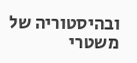ובהיסטוריה של משטרי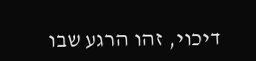דיכוי, זהו הרגע שבו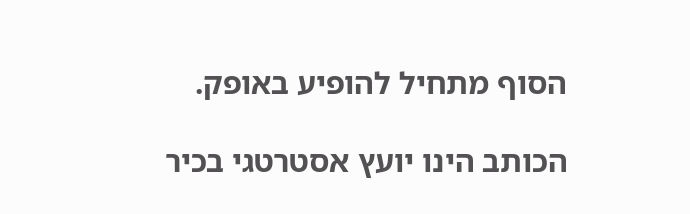הסוף מתחיל להופיע באופק.

הכותב הינו יועץ אסטרטגי בכיר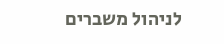לניהול משברים